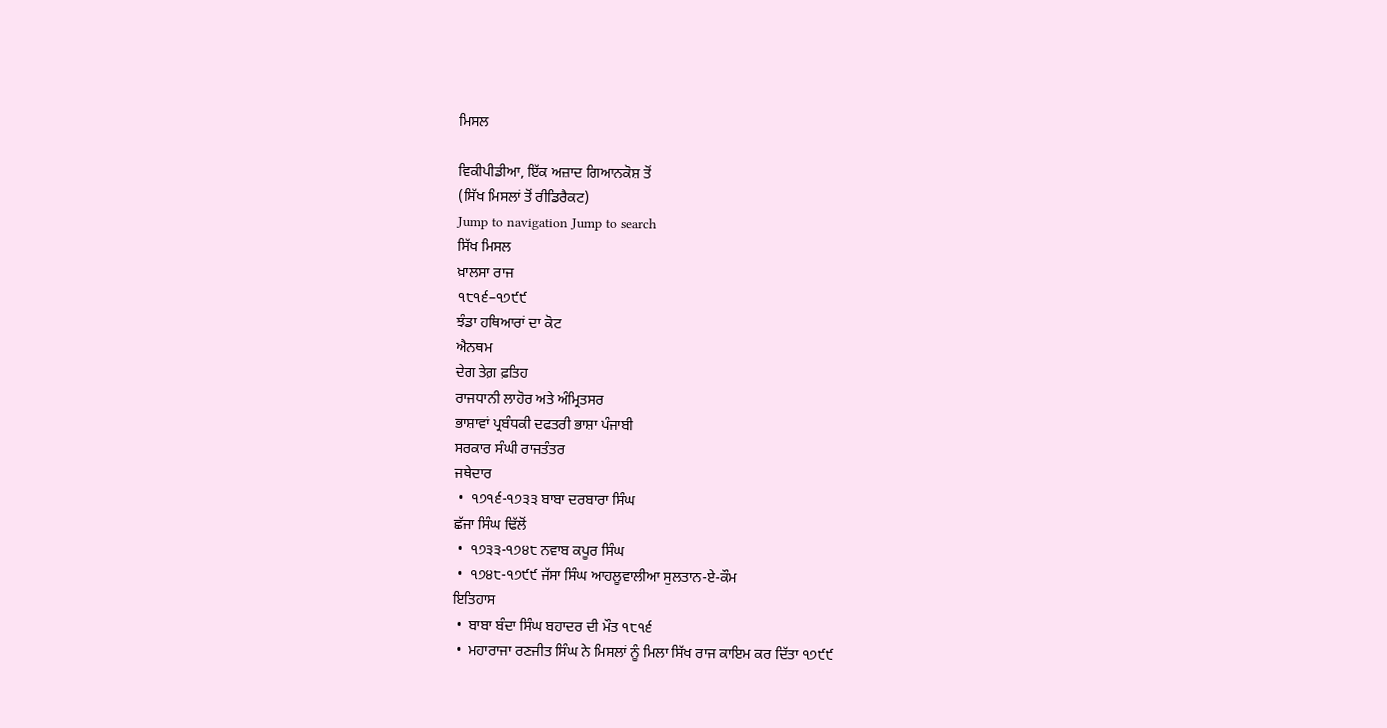ਮਿਸਲ

ਵਿਕੀਪੀਡੀਆ, ਇੱਕ ਅਜ਼ਾਦ ਗਿਆਨਕੋਸ਼ ਤੋਂ
(ਸਿੱਖ ਮਿਸਲਾਂ ਤੋਂ ਰੀਡਿਰੈਕਟ)
Jump to navigation Jump to search
ਸਿੱਖ ਮਿਸਲ
ਖ਼ਾਲਸਾ ਰਾਜ
੧੮੧੬–੧੭੯੯
ਝੰਡਾ ਹਥਿਆਰਾਂ ਦਾ ਕੋਟ
ਐਨਥਮ
ਦੇਗ ਤੇਗ਼ ਫ਼ਤਿਹ
ਰਾਜਧਾਨੀ ਲਾਹੋਰ ਅਤੇ ਅੰਮ੍ਰਿਤਸਰ
ਭਾਸ਼ਾਵਾਂ ਪ੍ਰਬੰਧਕੀ ਦਫਤਰੀ ਭਾਸ਼ਾ ਪੰਜਾਬੀ
ਸਰਕਾਰ ਸੰਘੀ ਰਾਜਤੰਤਰ
ਜਥੇਦਾਰ
 •  ੧੭੧੬-੧੭੩੩ ਬਾਬਾ ਦਰਬਾਰਾ ਸਿੰਘ
ਛੱਜਾ ਸਿੰਘ ਢਿੱਲੋਂ
 •  ੧੭੩੩-੧੭੪੮ ਨਵਾਬ ਕਪੂਰ ਸਿੰਘ
 •  ੧੭੪੮-੧੭੯੯ ਜੱਸਾ ਸਿੰਘ ਆਹਲੂਵਾਲੀਆ ਸੁਲਤਾਨ-ਏ-ਕੌਮ
ਇਤਿਹਾਸ
 •  ਬਾਬਾ ਬੰਦਾ ਸਿੰਘ ਬਹਾਦਰ ਦੀ ਮੌਤ ੧੮੧੬
 •  ਮਹਾਰਾਜਾ ਰਣਜੀਤ ਸਿੰਘ ਨੇ ਮਿਸਲਾਂ ਨੂੰ ਮਿਲਾ ਸਿੱਖ ਰਾਜ ਕਾਇਮ ਕਰ ਦਿੱਤਾ ੧੭੯੯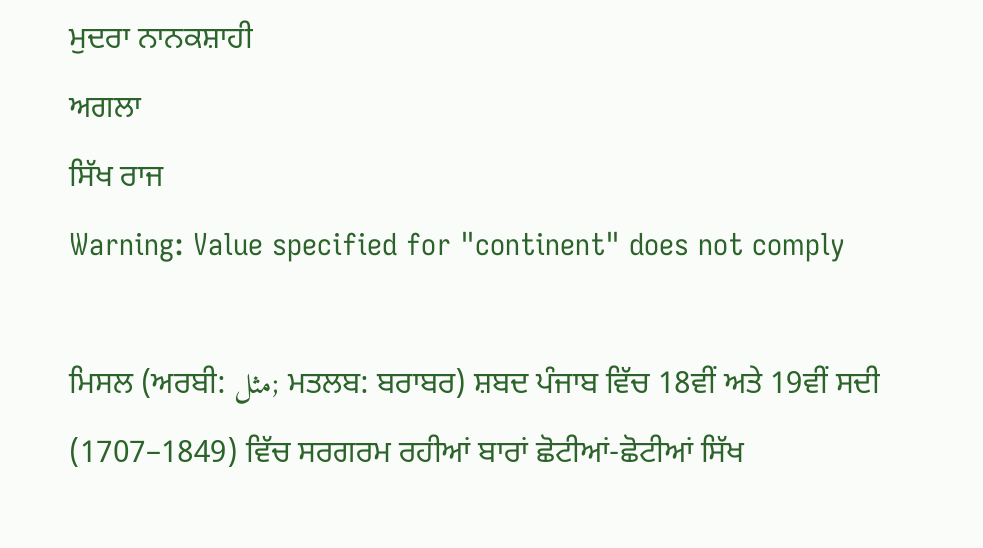ਮੁਦਰਾ ਨਾਨਕਸ਼ਾਹੀ
ਅਗਲਾ
ਸਿੱਖ ਰਾਜ
Warning: Value specified for "continent" does not comply

ਮਿਸਲ (ਅਰਬੀ: مثل; ਮਤਲਬ: ਬਰਾਬਰ) ਸ਼ਬਦ ਪੰਜਾਬ ਵਿੱਚ 18ਵੀਂ ਅਤੇ 19ਵੀਂ ਸਦੀ (1707–1849) ਵਿੱਚ ਸਰਗਰਮ ਰਹੀਆਂ ਬਾਰਾਂ ਛੋਟੀਆਂ-ਛੋਟੀਆਂ ਸਿੱਖ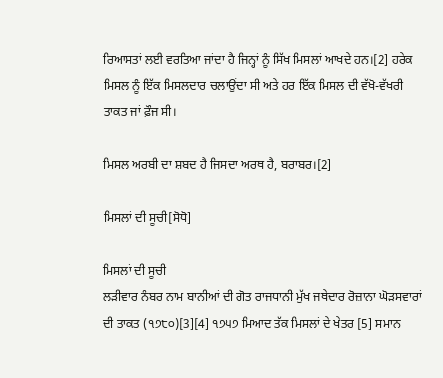ਰਿਆਸਤਾਂ ਲਈ ਵਰਤਿਆ ਜਾਂਦਾ ਹੈ ਜਿਨ੍ਹਾਂ ਨੂੰ ਸਿੱਖ ਮਿਸਲਾਂ ਆਖਦੇ ਹਨ।[2] ਹਰੇਕ ਮਿਸਲ ਨੂੰ ਇੱਕ ਮਿਸਲਦਾਰ ਚਲਾਉਂਦਾ ਸੀ ਅਤੇ ਹਰ ਇੱਕ ਮਿਸਲ ਦੀ ਵੱਖੋ-ਵੱਖਰੀ ਤਾਕਤ ਜਾਂ ਫ਼ੌਜ ਸੀ।

ਮਿਸਲ ਅਰਬੀ ਦਾ ਸ਼ਬਦ ਹੈ ਜਿਸਦਾ ਅਰਥ ਹੈ, ਬਰਾਬਰ।[2]

ਮਿਸਲਾਂ ਦੀ ਸੂਚੀ[ਸੋਧੋ]

ਮਿਸਲਾਂ ਦੀ ਸੂਚੀ
ਲੜੀਵਾਰ ਨੰਬਰ ਨਾਮ ਬਾਨੀਆਂ ਦੀ ਗੋਤ ਰਾਜਧਾਨੀ ਮੁੱਖ ਜਥੇਦਾਰ ਰੋਜ਼ਾਨਾ ਘੋੜਸਵਾਰਾਂ ਦੀ ਤਾਕਤ (੧੭੮੦)[3][4] ੧੭੫੭ ਮਿਆਦ ਤੱਕ ਮਿਸਲਾਂ ਦੇ ਖੇਤਰ [5] ਸਮਾਨ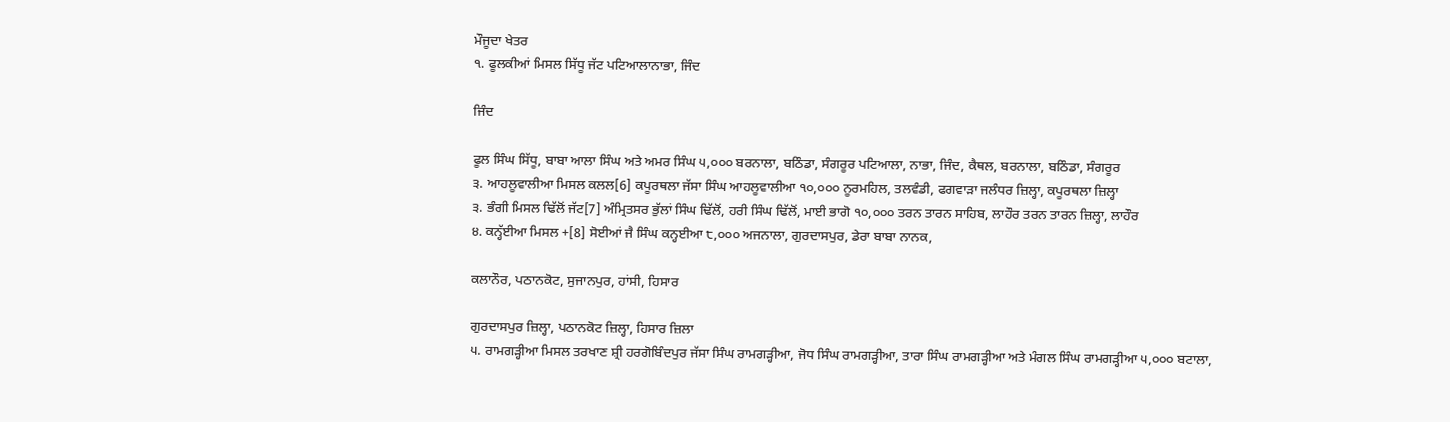ਮੌਜੂਦਾ ਖੇਤਰ
੧. ਫੂਲਕੀਆਂ ਮਿਸਲ ਸਿੱਧੂ ਜੱਟ ਪਟਿਆਲਾਨਾਭਾ, ਜਿੰਦ

ਜਿੰਦ

ਫੂਲ ਸਿੰਘ ਸਿੱਧੂ, ਬਾਬਾ ਆਲਾ ਸਿੰਘ ਅਤੇ ਅਮਰ ਸਿੰਘ ੫,੦੦੦ ਬਰਨਾਲਾ, ਬਠਿੰਡਾ, ਸੰਗਰੂਰ ਪਟਿਆਲਾ, ਨਾਭਾ, ਜਿੰਦ, ਕੈਥਲ, ਬਰਨਾਲਾ, ਬਠਿੰਡਾ, ਸੰਗਰੂਰ
੩. ਆਹਲੂਵਾਲੀਆ ਮਿਸਲ ਕਲਲ[6] ਕਪੂਰਥਲਾ ਜੱਸਾ ਸਿੰਘ ਆਹਲੂਵਾਲੀਆ ੧੦,੦੦੦ ਨੂਰਮਹਿਲ, ਤਲਵੰਡੀ, ਫਗਵਾੜਾ ਜਲੰਧਰ ਜ਼ਿਲ੍ਹਾ, ਕਪੂਰਥਲਾ ਜ਼ਿਲ੍ਹਾ
੩. ਭੰਗੀ ਮਿਸਲ ਢਿੱਲੋਂ ਜੱਟ[7] ਅੰਮ੍ਰਿਤਸਰ ਭੁੱਲਾਂ ਸਿੰਘ ਢਿੱਲੋਂ, ਹਰੀ ਸਿੰਘ ਢਿੱਲੋਂ, ਮਾਈ ਭਾਗੋ ੧੦,੦੦੦ ਤਰਨ ਤਾਰਨ ਸਾਹਿਬ, ਲਾਹੌਰ ਤਰਨ ਤਾਰਨ ਜ਼ਿਲ੍ਹਾ, ਲਾਹੌਰ
੪. ਕਨ੍ਹੱਈਆ ਮਿਸਲ +[8] ਸੋਈਆਂ ਜੈ ਸਿੰਘ ਕਨ੍ਹਈਆ ੮,੦੦੦ ਅਜਨਾਲਾ, ਗੁਰਦਾਸਪੁਰ, ਡੇਰਾ ਬਾਬਾ ਨਾਨਕ,

ਕਲਾਨੌਰ, ਪਠਾਨਕੋਟ, ਸੁਜਾਨਪੁਰ, ਹਾਂਸੀ, ਹਿਸਾਰ

ਗੁਰਦਾਸਪੁਰ ਜ਼ਿਲ੍ਹਾ, ਪਠਾਨਕੋਟ ਜ਼ਿਲ੍ਹਾ, ਹਿਸਾਰ ਜ਼ਿਲਾ
੫. ਰਾਮਗੜ੍ਹੀਆ ਮਿਸਲ ਤਰਖਾਣ ਸ਼੍ਰੀ ਹਰਗੋਬਿੰਦਪੁਰ ਜੱਸਾ ਸਿੰਘ ਰਾਮਗੜ੍ਹੀਆ, ਜੋਧ ਸਿੰਘ ਰਾਮਗੜ੍ਹੀਆ, ਤਾਰਾ ਸਿੰਘ ਰਾਮਗੜ੍ਹੀਆ ਅਤੇ ਮੰਗਲ ਸਿੰਘ ਰਾਮਗੜ੍ਹੀਆ ੫,੦੦੦ ਬਟਾਲਾ,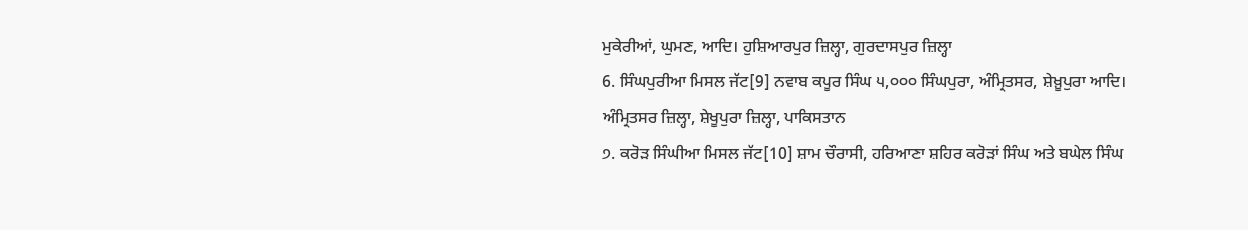ਮੁਕੇਰੀਆਂ, ਘੁਮਣ, ਆਦਿ। ਹੁਸ਼ਿਆਰਪੁਰ ਜ਼ਿਲ੍ਹਾ, ਗੁਰਦਾਸਪੁਰ ਜ਼ਿਲ੍ਹਾ
6. ਸਿੰਘਪੁਰੀਆ ਮਿਸਲ ਜੱਟ[9] ਨਵਾਬ ਕਪੂਰ ਸਿੰਘ ੫,੦੦੦ ਸਿੰਘਪੁਰਾ, ਅੰਮ੍ਰਿਤਸਰ, ਸ਼ੇਖ਼ੂਪੁਰਾ ਆਦਿ। ਅੰਮ੍ਰਿਤਸਰ ਜ਼ਿਲ੍ਹਾ, ਸ਼ੇਖੂਪੁਰਾ ਜ਼ਿਲ੍ਹਾ, ਪਾਕਿਸਤਾਨ
੭. ਕਰੋੜ ਸਿੰਘੀਆ ਮਿਸਲ ਜੱਟ[10] ਸ਼ਾਮ ਚੌਰਾਸੀ, ਹਰਿਆਣਾ ਸ਼ਹਿਰ ਕਰੋੜਾਂ ਸਿੰਘ ਅਤੇ ਬਘੇਲ ਸਿੰਘ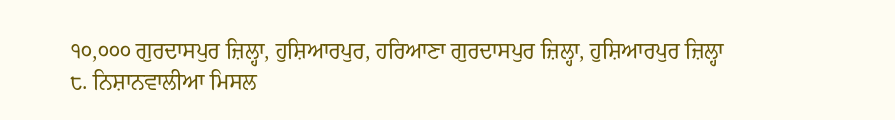੧੦,੦੦੦ ਗੁਰਦਾਸਪੁਰ ਜ਼ਿਲ੍ਹਾ, ਹੁਸ਼ਿਆਰਪੁਰ, ਹਰਿਆਣਾ ਗੁਰਦਾਸਪੁਰ ਜ਼ਿਲ੍ਹਾ, ਹੁਸ਼ਿਆਰਪੁਰ ਜ਼ਿਲ੍ਹਾ
੮. ਨਿਸ਼ਾਨਵਾਲੀਆ ਮਿਸਲ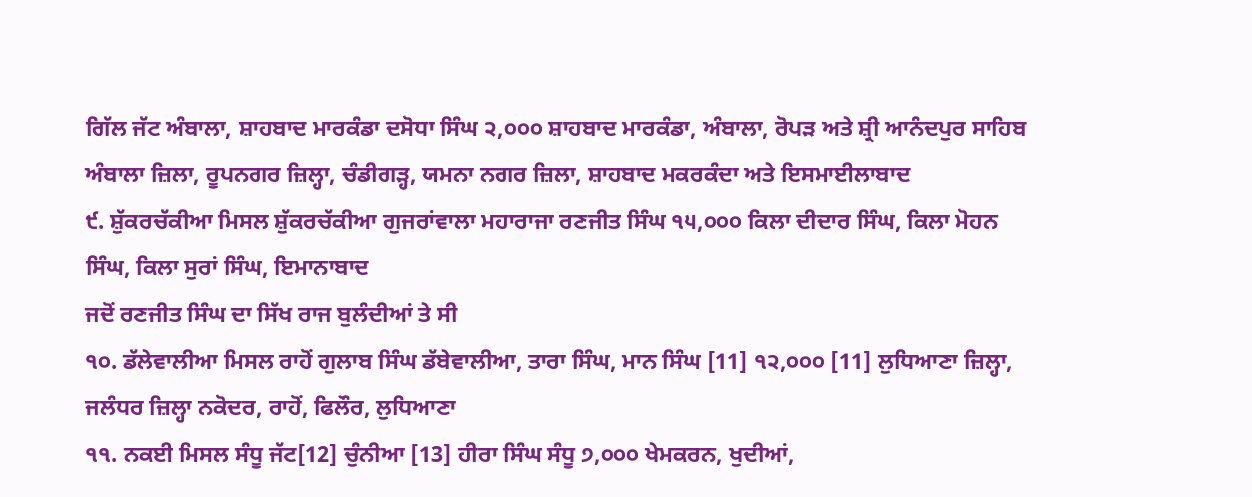ਗਿੱਲ ਜੱਟ ਅੰਬਾਲਾ, ਸ਼ਾਹਬਾਦ ਮਾਰਕੰਡਾ ਦਸੋਧਾ ਸਿੰਘ ੨,੦੦੦ ਸ਼ਾਹਬਾਦ ਮਾਰਕੰਡਾ, ਅੰਬਾਲਾ, ਰੋਪੜ ਅਤੇ ਸ਼੍ਰੀ ਆਨੰਦਪੁਰ ਸਾਹਿਬ ਅੰਬਾਲਾ ਜ਼ਿਲਾ, ਰੂਪਨਗਰ ਜ਼ਿਲ੍ਹਾ, ਚੰਡੀਗੜ੍ਹ, ਯਮਨਾ ਨਗਰ ਜ਼ਿਲਾ, ਸ਼ਾਹਬਾਦ ਮਕਰਕੰਦਾ ਅਤੇ ਇਸਮਾਈਲਾਬਾਦ
੯. ਸ਼ੁੱਕਰਚੱਕੀਆ ਮਿਸਲ ਸ਼ੁੱਕਰਚੱਕੀਆ ਗੁਜਰਾਂਵਾਲਾ ਮਹਾਰਾਜਾ ਰਣਜੀਤ ਸਿੰਘ ੧੫,੦੦੦ ਕਿਲਾ ਦੀਦਾਰ ਸਿੰਘ, ਕਿਲਾ ਮੋਹਨ ਸਿੰਘ, ਕਿਲਾ ਸੁਰਾਂ ਸਿੰਘ, ਇਮਾਨਾਬਾਦ
ਜਦੋਂ ਰਣਜੀਤ ਸਿੰਘ ਦਾ ਸਿੱਖ ਰਾਜ ਬੁਲੰਦੀਆਂ ਤੇ ਸੀ
੧੦. ਡੱਲੇਵਾਲੀਆ ਮਿਸਲ ਰਾਹੋਂ ਗੁਲਾਬ ਸਿੰਘ ਡੱਬੇਵਾਲੀਆ, ਤਾਰਾ ਸਿੰਘ, ਮਾਨ ਸਿੰਘ [11] ੧੨,੦੦੦ [11] ਲੁਧਿਆਣਾ ਜ਼ਿਲ੍ਹਾ, ਜਲੰਧਰ ਜ਼ਿਲ੍ਹਾ ਨਕੋਦਰ, ਰਾਹੋਂ, ਫਿਲੌਰ, ਲੁਧਿਆਣਾ
੧੧. ਨਕਈ ਮਿਸਲ ਸੰਧੂ ਜੱਟ[12] ਚੁੰਨੀਆ [13] ਹੀਰਾ ਸਿੰਘ ਸੰਧੂ ੭,੦੦੦ ਖੇਮਕਰਨ, ਖੁਦੀਆਂ,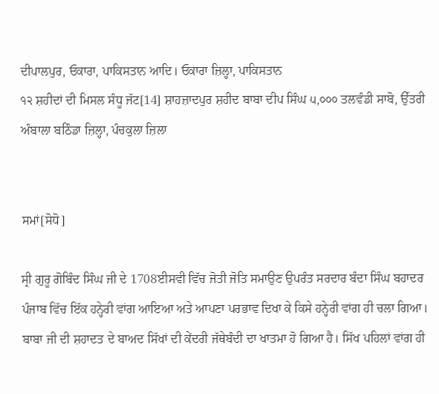ਦੀਪਾਲਪੁਰ, ਓਕਾਰਾ, ਪਾਕਿਸਤਾਨ ਆਦਿ। ਓਕਾਰਾ ਜ਼ਿਲ੍ਹਾ, ਪਾਕਿਸਤਾਨ
੧੨ ਸ਼ਹੀਦਾਂ ਦੀ ਮਿਸਲ ਸੰਧੂ ਜੱਟ[14] ਸ਼ਾਹਜ਼ਾਦਪੁਰ ਸ਼ਹੀਦ ਬਾਬਾ ਦੀਪ ਸਿੰਘ ੫,੦੦੦ ਤਲਵੰਡੀ ਸਾਬੋ, ਉੱਤਰੀ ਅੰਬਾਲਾ ਬਠਿੰਡਾ ਜ਼ਿਲ੍ਹਾ, ਪੰਚਕੁਲਾ ਜ਼ਿਲਾ


ਸਮਾਂ[ਸੋਧੋ]

ਸ੍ਰੀ ਗੁਰੂ ਗੋਬਿੰਦ ਸਿੰਘ ਜੀ ਦੇ 1708ਈਸਵੀ ਵਿੱਚ ਜੋਤੀ ਜੋਤਿ ਸਮਾਉਣ ਉਪਰੰਤ ਸਰਦਾਰ ਬੰਦਾ ਸਿੰਘ ਬਹਾਦਰ ਪੰਜਾਬ ਵਿੱਚ ਇੱਕ ਹਨ੍ਹੇਰੀ ਵਾਂਗ ਆਇਆ ਅਤੇ ਆਪਣਾ ਪਰਭਾਵ ਦਿਖਾ ਕੇ ਕਿਸੇ ਹਨ੍ਹੇਰੀ ਵਾਂਗ ਹੀ ਚਲਾ ਗਿਆ। ਬਾਬਾ ਜੀ ਦੀ ਸ਼ਹਾਦਤ ਦੇ ਬਾਅਦ ਸਿੱਖਾਂ ਦੀ ਕੇਂਦਰੀ ਜੱਥੇਬੰਦੀ ਦਾ ਖਾਤਮਾ ਹੋ ਗਿਆ ਹੈ। ਸਿੱਖ ਪਹਿਲਾਂ ਵਾਂਗ ਹੀ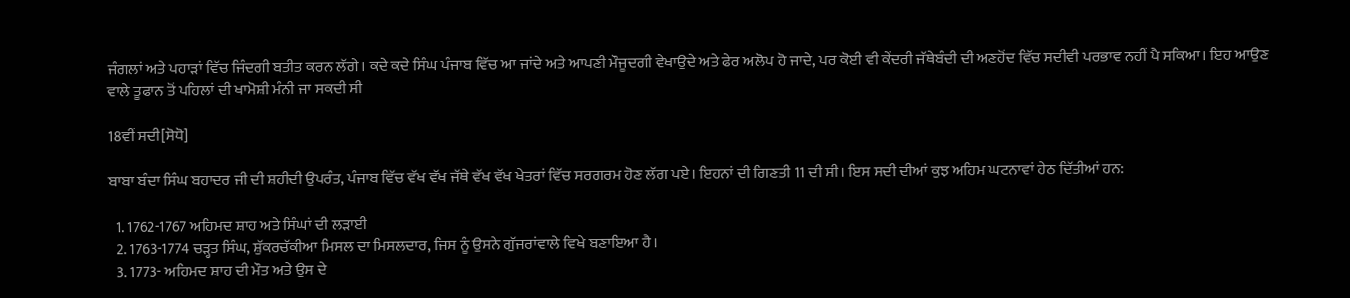ਜੰਗਲਾਂ ਅਤੇ ਪਹਾੜਾਂ ਵਿੱਚ ਜਿੰਦਗੀ ਬਤੀਤ ਕਰਨ ਲੱਗੇ। ਕਦੇ ਕਦੇ ਸਿੰਘ ਪੰਜਾਬ ਵਿੱਚ ਆ ਜਾਂਦੇ ਅਤੇ ਆਪਣੀ ਮੌਜੂਦਗੀ ਵੇਖਾਉਦੇ ਅਤੇ ਫੇਰ ਅਲੋਪ ਹੋ ਜਾਦੇ, ਪਰ ਕੋਈ ਵੀ ਕੇਂਦਰੀ ਜੱਥੇਬੰਦੀ ਦੀ ਅਣਹੋਂਦ ਵਿੱਚ ਸਦੀਵੀ ਪਰਭਾਵ ਨਹੀਂ ਪੈ ਸਕਿਆ। ਇਹ ਆਉਣ ਵਾਲੇ ਤੂਫਾਨ ਤੋਂ ਪਹਿਲਾਂ ਦੀ ਖਾਮੋਸ਼ੀ ਮੰਨੀ ਜਾ ਸਕਦੀ ਸੀ

18ਵੀਂ ਸਦੀ[ਸੋਧੋ]

ਬਾਬਾ ਬੰਦਾ ਸਿੰਘ ਬਹਾਦਰ ਜੀ ਦੀ ਸ਼ਹੀਦੀ ਉਪਰੰਤ, ਪੰਜਾਬ ਵਿੱਚ ਵੱਖ ਵੱਖ ਜੱਥੇ ਵੱਖ ਵੱਖ ਖੇਤਰਾਂ ਵਿੱਚ ਸਰਗਰਮ ਹੋਣ ਲੱਗ ਪਏ। ਇਹਨਾਂ ਦੀ ਗਿਣਤੀ 11 ਦੀ ਸੀ। ਇਸ ਸਦੀ ਦੀਆਂ ਕੁਝ ਅਹਿਮ ਘਟਨਾਵਾਂ ਹੇਠ ਦਿੱਤੀਆਂ ਹਨ:

  1. 1762-1767 ਅਹਿਮਦ ਸ਼ਾਹ ਅਤੇ ਸਿੰਘਾਂ ਦੀ ਲੜਾਈ
  2. 1763-1774 ਚੜ੍ਹਤ ਸਿੰਘ, ਸ਼ੁੱਕਰਚੱਕੀਆ ਮਿਸਲ ਦਾ ਮਿਸਲਦਾਰ, ਜਿਸ ਨੂੰ ਉਸਨੇ ਗੁੱਜਰਾਂਵਾਲੇ ਵਿਖੇ ਬਣਾਇਆ ਹੈ।
  3. 1773- ਅਹਿਮਦ ਸ਼ਾਹ ਦੀ ਮੌਤ ਅਤੇ ਉਸ ਦੇ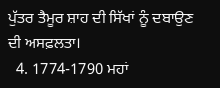ਪੁੱਤਰ ਤੈਮੂਰ ਸ਼ਾਹ ਦੀ ਸਿੱਖਾਂ ਨੂੰ ਦਬਾਉਣ ਦੀ ਅਸਫ਼ਲਤਾ।
  4. 1774-1790 ਮਹਾਂ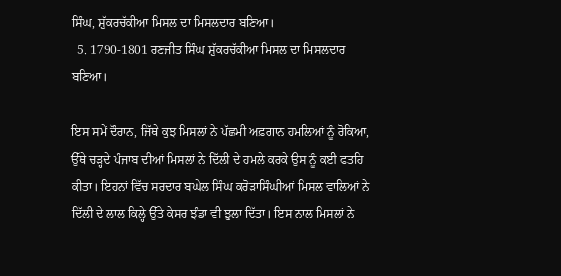ਸਿੰਘ, ਸ਼ੁੱਕਰਚੱਕੀਆ ਮਿਸਲ ਦਾ ਮਿਸਲਦਾਰ ਬਣਿਆ।
  5. 1790-1801 ਰਣਜੀਤ ਸਿੰਘ ਸ਼ੁੱਕਰਚੱਕੀਆ ਮਿਸਲ ਦਾ ਮਿਸਲਦਾਰ ਬਣਿਆ।

ਇਸ ਸਮੇਂ ਦੌਰਾਨ, ਜਿੱਥੇ ਕੁਝ ਮਿਸਲਾਂ ਨੇ ਪੱਛਮੀ ਅਫ਼ਗਾਨ ਹਮਲਿਆਂ ਨੂੰ ਰੋਕਿਆ, ਉੱਥੇ ਚੜ੍ਹਦੇ ਪੰਜਾਬ ਦੀਆਂ ਮਿਸਲਾਂ ਨੇ ਦਿੱਲੀ ਦੇ ਹਮਲੇ ਕਰਕੇ ਉਸ ਨੂੰ ਕਈ ਫਤਹਿ ਕੀਤਾ। ਇਹਨਾਂ ਵਿੱਚ ਸਰਦਾਰ ਬਘੇਲ ਸਿੰਘ ਕਰੋੜਾਸਿੰਘੀਆਂ ਮਿਸਲ ਵਾਲਿਆਂ ਨੇ ਦਿੱਲੀ ਦੇ ਲਾਲ ਕਿਲ੍ਹੇ ਉੱਤੇ ਕੇਸਰ ਝੰਡਾ ਵੀ ਝੁਲਾ ਦਿੱਤਾ। ਇਸ ਨਾਲ ਮਿਸਲਾਂ ਨੇ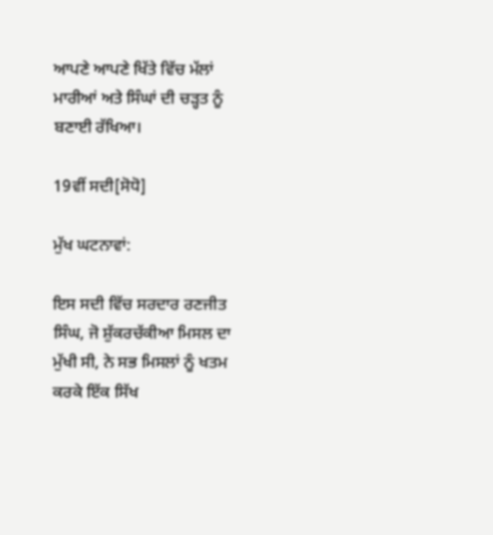ਆਪਣੇ ਆਪਣੇ ਖਿੱਤੇ ਵਿੱਚ ਮੱਲਾਂ ਮਾਰੀਆਂ ਅਤੇ ਸਿੰਘਾਂ ਦੀ ਚੜ੍ਹਤ ਨੂੰ ਬਣਾਈ ਰੱਖਿਆ।

19ਵੀਂ ਸਦੀ[ਸੋਧੋ]

ਮੁੱਖ ਘਟਨਾਵਾਂ:

ਇਸ ਸਦੀ ਵਿੱਚ ਸਰਦਾਰ ਰਣਜੀਤ ਸਿੰਘ, ਜੋ ਸ਼ੁੱਕਰਚੱਕੀਆ ਮਿਸਲ ਦਾ ਮੁੱਖੀ ਸੀ, ਨੇ ਸਭ ਮਿਸਲਾਂ ਨੂੰ ਖਤਮ ਕਰਕੇ ਇੱਕ ਸਿੱਖ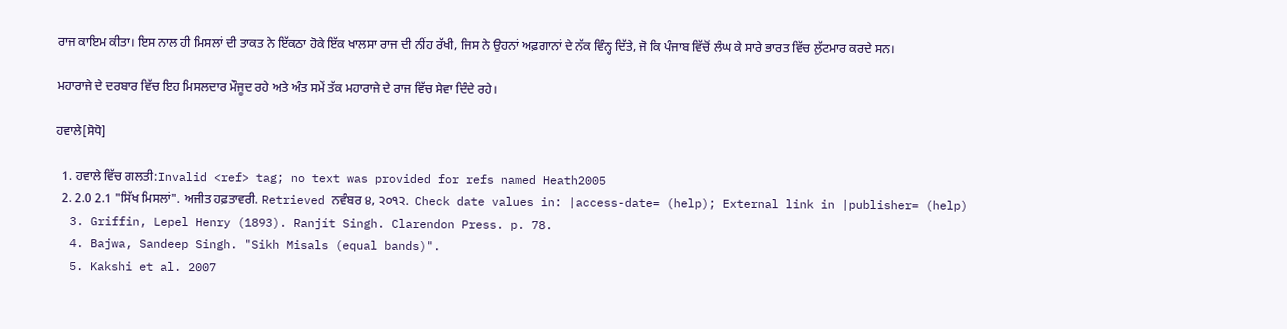ਰਾਜ ਕਾਇਮ ਕੀਤਾ। ਇਸ ਨਾਲ ਹੀ ਮਿਸਲਾਂ ਦੀ ਤਾਕਤ ਨੇ ਇੱਕਠਾ ਹੋਕੇ ਇੱਕ ਖਾਲਸਾ ਰਾਜ ਦੀ ਨੀਂਹ ਰੱਖੀ, ਜਿਸ ਨੇ ਉਹਨਾਂ ਅਫ਼ਗਾਨਾਂ ਦੇ ਨੱਕ ਵਿੰਨ੍ਹ ਦਿੱਤੇ, ਜੋ ਕਿ ਪੰਜਾਬ ਵਿੱਚੋਂ ਲੰਘ ਕੇ ਸਾਰੇ ਭਾਰਤ ਵਿੱਚ ਲੁੱਟਮਾਰ ਕਰਦੇ ਸਨ।

ਮਹਾਰਾਜੇ ਦੇ ਦਰਬਾਰ ਵਿੱਚ ਇਹ ਮਿਸਲਦਾਰ ਮੌਜੂਦ ਰਹੇ ਅਤੇ ਅੰਤ ਸਮੇਂ ਤੱਕ ਮਹਾਰਾਜੇ ਦੇ ਰਾਜ ਵਿੱਚ ਸੇਵਾ ਦਿੰਦੇ ਰਹੇ।

ਹਵਾਲੇ[ਸੋਧੋ]

  1. ਹਵਾਲੇ ਵਿੱਚ ਗਲਤੀ:Invalid <ref> tag; no text was provided for refs named Heath2005
  2. 2.0 2.1 "ਸਿੱਖ ਮਿਸਲਾਂ". ਅਜੀਤ ਹਫ਼ਤਾਵਰੀ. Retrieved ਨਵੰਬਰ ੪, ੨੦੧੨.  Check date values in: |access-date= (help); External link in |publisher= (help)
  3. Griffin, Lepel Henry (1893). Ranjít Singh. Clarendon Press. p. 78.
  4. Bajwa, Sandeep Singh. "Sikh Misals (equal bands)".
  5. Kakshi et al. 2007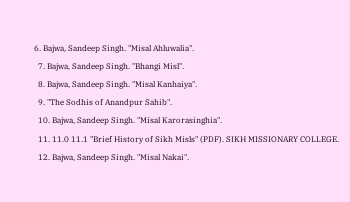6. Bajwa, Sandeep Singh. "Misal Ahluwalia".
  7. Bajwa, Sandeep Singh. "Bhangi Misl".
  8. Bajwa, Sandeep Singh. "Misal Kanhaiya".
  9. "The Sodhis of Anandpur Sahib".
  10. Bajwa, Sandeep Singh. "Misal Karorasinghia".
  11. 11.0 11.1 "Brief History of Sikh Misls" (PDF). SIKH MISSIONARY COLLEGE.
  12. Bajwa, Sandeep Singh. "Misal Nakai".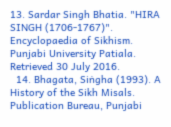13. Sardar Singh Bhatia. "HIRA SINGH (1706-1767)". Encyclopaedia of Sikhism. Punjabi University Patiala. Retrieved 30 July 2016.
  14. Bhagata, Siṅgha (1993). A History of the Sikh Misals. Publication Bureau, Punjabi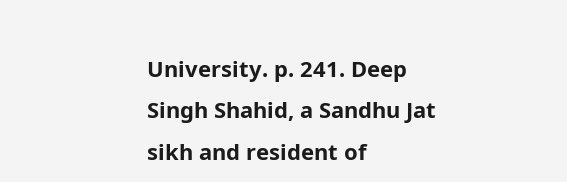University. p. 241. Deep Singh Shahid, a Sandhu Jat sikh and resident of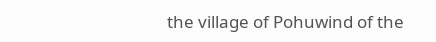the village of Pohuwind of the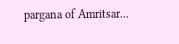pargana of Amritsar...